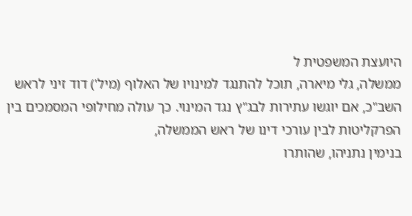היועצת המשפטית ל
ממשלה, גלי מיארה, תוכל להתנגד למינויו של האלוף (מיל') דוד זיני לראש השב"כ, אם יוגשו עתירות לבג"ץ נגד המינוי. כך עולה מחילופי המסמכים בין הפרקליטות לבין עורכי דינו של ראש הממשלה,
בנימין נתניהו, שהותרו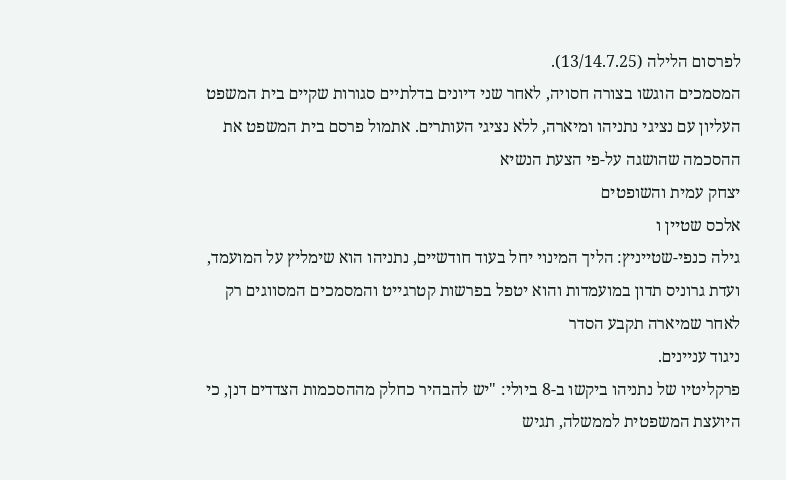לפרסום הלילה (13/14.7.25).
המסמכים הוגשו בצורה חסויה, לאחר שני דיונים בדלתיים סגורות שקיים בית המשפט העליון עם נציגי נתניהו ומיארה, ללא נציגי העותרים. אתמול פרסם בית המשפט את ההסכמה שהושגה על-פי הצעת הנשיא
יצחק עמית והשופטים
אלכס שטיין ו
גילה כנפי-שטייניץ: הליך המינוי יחל בעוד חודשיים, נתניהו הוא שימליץ על המועמד, ועדת גרוניס תדון במועמדות והוא יטפל בפרשות קטרגייט והמסמכים המסווגים רק לאחר שמיארה תקבע הסדר
ניגוד עניינים.
פרקליטיו של נתניהו ביקשו ב-8 ביולי: "יש להבהיר כחלק מההסכמות הצדדים דנן, כי היועצת המשפטית לממשלה, תגיש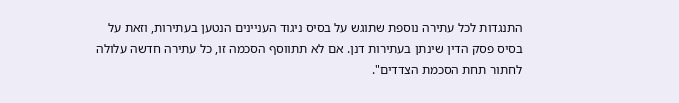התנגדות לכל עתירה נוספת שתוגש על בסיס ניגוד העניינים הנטען בעתירות, וזאת על בסיס פסק הדין שינתן בעתירות דנן. אם לא תתווסף הסכמה זו, כל עתירה חדשה עלולה לחתור תחת הסכמת הצדדים".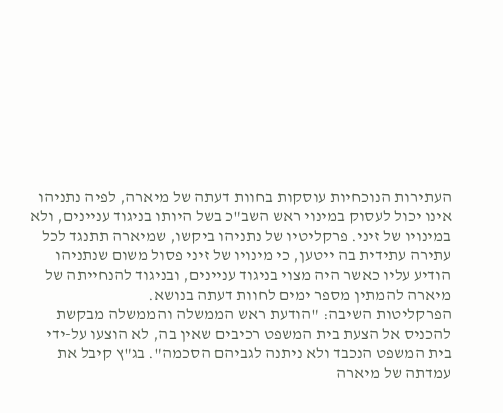העתירות הנוכחיות עוסקות בחוות דעתה של מיארה, לפיה נתניהו אינו יכול לעסוק במינוי ראש השב"כ בשל היותו בניגוד עניינים, ולא במינויו של זיני. פרקליטיו של נתניהו ביקשו, שמיארה תתנגד לכל עתירה עתידית בה ייטען, כי מינויו של זיני פסול משום שנתניהו הודיע עליו כאשר היה מצוי בניגוד עניינים, ובניגוד להנחייתה של מיארה להמתין מספר ימים לחוות דעתה בנושא.
הפרקליטות השיבה: "הודעת ראש הממשלה והממשלה מבקשת להכניס אל הצעת בית המשפט רכיבים שאין בה, לא הוצעו על-ידי בית המשפט הנכבד ולא ניתנה לגביהם הסכמה". בג"ץ קיבל את עמדתה של מיארה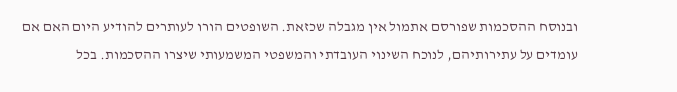ובנוסח ההסכמות שפורסם אתמול אין מגבלה שכזאת. השופטים הורו לעותרים להודיע היום האם אם עומדים על עתירותיהם, לנוכח השינוי העובדתי והמשפטי המשמעותי שיצרו ההסכמות. בכל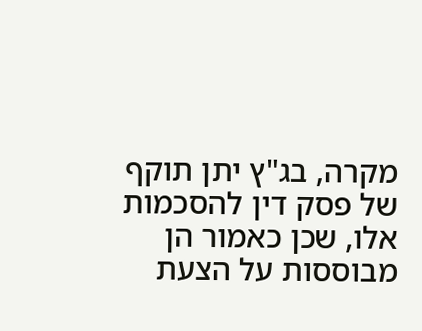מקרה, בג"ץ יתן תוקף של פסק דין להסכמות אלו, שכן כאמור הן מבוססות על הצעת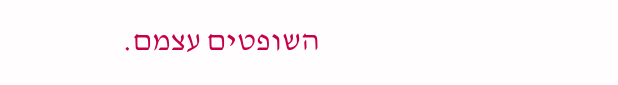השופטים עצמם.